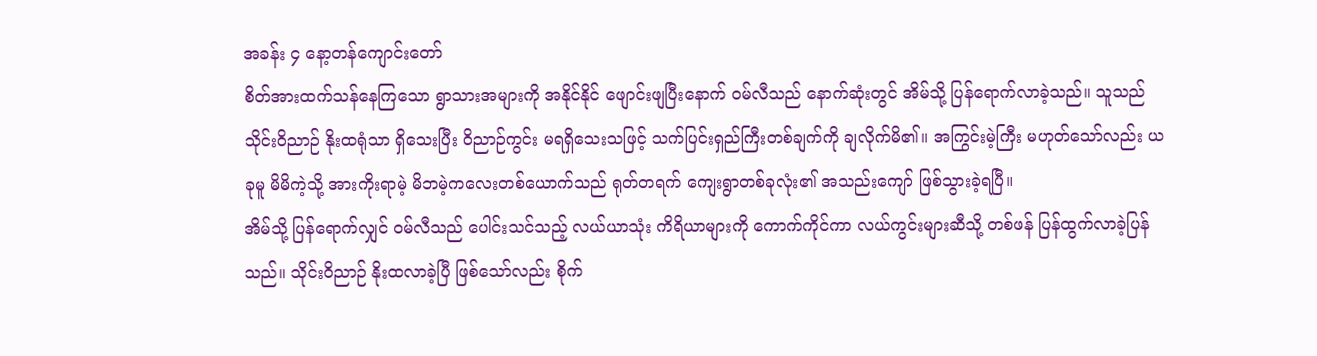အခန်း ၄ နော့တန်ကျောင်းတော်
စိတ်အားထက်သန်နေကြသော ရွာသားအများကို အနိုင်နိုင် ဖျောင်းဖျပြီးနောက် ဝမ်လီသည် နောက်ဆုံးတွင် အိမ်သို့ ပြန်ရောက်လာခဲ့သည်။ သူသည် သိုင်းဝိညာဉ် နိုးထရုံသာ ရှိသေးပြီး ဝိညာဉ်ကွင်း မရရှိသေးသဖြင့် သက်ပြင်းရှည်ကြီးတစ်ချက်ကို ချလိုက်မိ၏။ အကြွင်းမဲ့ကြီး မဟုတ်သော်လည်း ယခုမူ မိမိကဲ့သို့ အားကိုးရာမဲ့ မိဘမဲ့ကလေးတစ်ယောက်သည် ရုတ်တရက် ကျေးရွာတစ်ခုလုံး၏ အသည်းကျော် ဖြစ်သွားခဲ့ရပြီ။
အိမ်သို့ ပြန်ရောက်လျှင် ဝမ်လီသည် ပေါင်းသင်သည့် လယ်ယာသုံး ကိရိယာများကို ကောက်ကိုင်ကာ လယ်ကွင်းများဆီသို့ တစ်ဖန် ပြန်ထွက်လာခဲ့ပြန်သည်။ သိုင်းဝိညာဉ် နိုးထလာခဲ့ပြီ ဖြစ်သော်လည်း စိုက်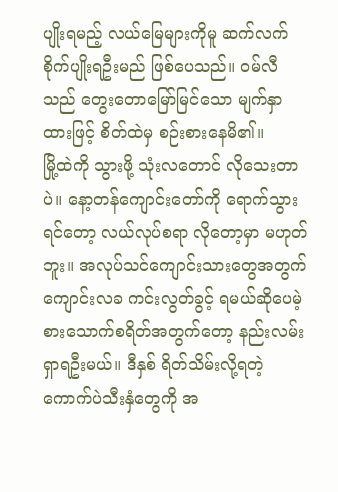ပျိုးရမည့် လယ်မြေများကိုမူ ဆက်လက် စိုက်ပျိုးရဦးမည် ဖြစ်ပေသည်။ ဝမ်လီသည် တွေးတောမြော်မြင်သော မျက်နှာထားဖြင့် စိတ်ထဲမှ စဉ်းစားနေမိ၏။
မြို့ထဲကို သွားဖို့ သုံးလတောင် လိုသေးတာပဲ။ နော့တန်ကျောင်းတော်ကို ရောက်သွားရင်တော့ လယ်လုပ်စရာ လိုတော့မှာ မဟုတ်ဘူး။ အလုပ်သင်ကျောင်းသားတွေအတွက် ကျောင်းလခ ကင်းလွတ်ခွင့် ရမယ်ဆိုပေမဲ့ စားသောက်စရိတ်အတွက်တော့ နည်းလမ်းရှာရဦးမယ်။ ဒီနှစ် ရိတ်သိမ်းလို့ရတဲ့ ကောက်ပဲသီးနှံတွေကို အ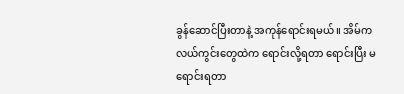ခွန်ဆောင်ပြီးတာနဲ့ အကုန်ရောင်းရမယ်။ အိမ်က လယ်ကွင်းတွေထဲက ရောင်းလို့ရတာ ရောင်းပြီး မရောင်းရတာ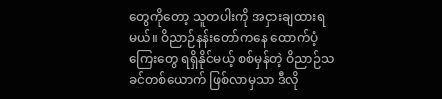တွေကိုတော့ သူတပါးကို အငှားချထားရမယ်။ ဝိညာဉ်နန်းတော်ကနေ ထောက်ပံ့ကြေးတွေ ရရှိနိုင်မယ့် စစ်မှန်တဲ့ ဝိညာဉ်သခင်တစ်ယောက် ဖြစ်လာမှသာ ဒီလို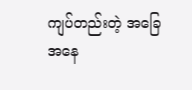ကျပ်တည်းတဲ့ အခြေအနေ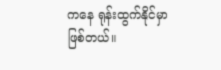ကနေ ရုန်းထွက်နိုင်မှာ ဖြစ်တယ်။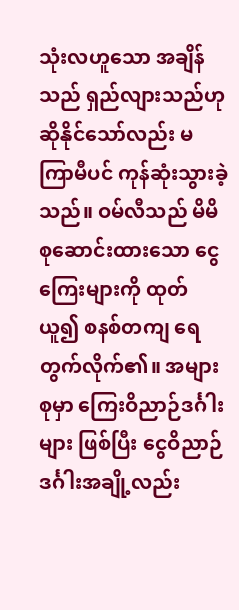သုံးလဟူသော အချိန်သည် ရှည်လျားသည်ဟု ဆိုနိုင်သော်လည်း မကြာမီပင် ကုန်ဆုံးသွားခဲ့သည်။ ဝမ်လီသည် မိမိ စုဆောင်းထားသော ငွေကြေးများကို ထုတ်ယူ၍ စနစ်တကျ ရေတွက်လိုက်၏။ အများစုမှာ ကြေးဝိညာဉ်ဒင်္ဂါးများ ဖြစ်ပြီး ငွေဝိညာဉ်ဒင်္ဂါးအချို့လည်း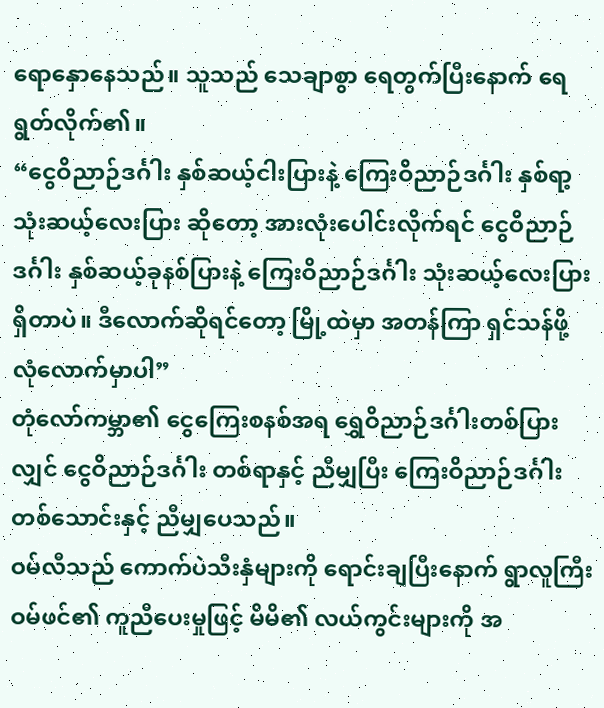ရောနှောနေသည်။ သူသည် သေချာစွာ ရေတွက်ပြီးနောက် ရေရွတ်လိုက်၏။
“ငွေဝိညာဉ်ဒင်္ဂါး နှစ်ဆယ့်ငါးပြားနဲ့ ကြေးဝိညာဉ်ဒင်္ဂါး နှစ်ရာ့သုံးဆယ့်လေးပြား ဆိုတော့ အားလုံးပေါင်းလိုက်ရင် ငွေဝိညာဉ်ဒင်္ဂါး နှစ်ဆယ့်ခုနစ်ပြားနဲ့ ကြေးဝိညာဉ်ဒင်္ဂါး သုံးဆယ့်လေးပြား ရှိတာပဲ။ ဒီလောက်ဆိုရင်တော့ မြို့ထဲမှာ အတန်ကြာ ရှင်သန်ဖို့ လုံလောက်မှာပါ”
တုံလော်ကမ္ဘာ၏ ငွေကြေးစနစ်အရ ရွှေဝိညာဉ်ဒင်္ဂါးတစ်ပြားလျှင် ငွေဝိညာဉ်ဒင်္ဂါး တစ်ရာနှင့် ညီမျှပြီး ကြေးဝိညာဉ်ဒင်္ဂါး တစ်သောင်းနှင့် ညီမျှပေသည်။
ဝမ်လီသည် ကောက်ပဲသီးနှံများကို ရောင်းချပြီးနောက် ရွာလူကြီး ဝမ်ဖင်၏ ကူညီပေးမှုဖြင့် မိမိ၏ လယ်ကွင်းများကို အ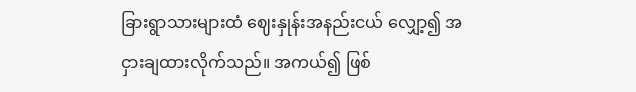ခြားရွာသားများထံ ဈေးနှုန်းအနည်းငယ် လျှော့၍ အငှားချထားလိုက်သည်။ အကယ်၍ ဖြစ်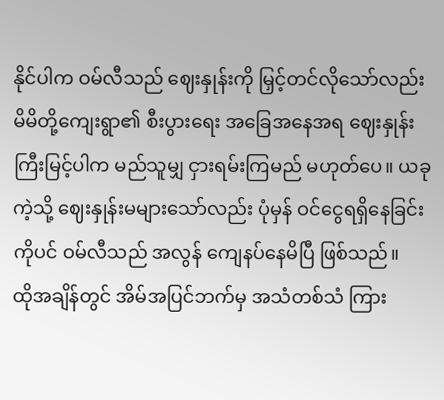နိုင်ပါက ဝမ်လီသည် ဈေးနှုန်းကို မြှင့်တင်လိုသော်လည်း မိမိတို့ကျေးရွာ၏ စီးပွားရေး အခြေအနေအရ ဈေးနှုန်းကြီးမြင့်ပါက မည်သူမျှ ငှားရမ်းကြမည် မဟုတ်ပေ။ ယခုကဲ့သို့ ဈေးနှုန်းမများသော်လည်း ပုံမှန် ဝင်ငွေရရှိနေခြင်းကိုပင် ဝမ်လီသည် အလွန် ကျေနပ်နေမိပြီ ဖြစ်သည်။
ထိုအချိန်တွင် အိမ်အပြင်ဘက်မှ အသံတစ်သံ ကြား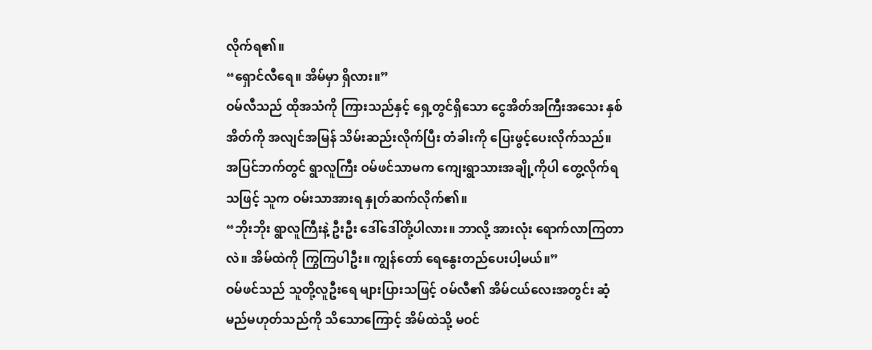လိုက်ရ၏။
“ရှောင်လီရေ။ အိမ်မှာ ရှိလား။”
ဝမ်လီသည် ထိုအသံကို ကြားသည်နှင့် ရှေ့တွင်ရှိသော ငွေအိတ်အကြီးအသေး နှစ်အိတ်ကို အလျင်အမြန် သိမ်းဆည်းလိုက်ပြီး တံခါးကို ပြေးဖွင့်ပေးလိုက်သည်။ အပြင်ဘက်တွင် ရွာလူကြီး ဝမ်ဖင်သာမက ကျေးရွာသားအချို့ကိုပါ တွေ့လိုက်ရသဖြင့် သူက ဝမ်းသာအားရ နှုတ်ဆက်လိုက်၏။
“ဘိုးဘိုး ရွာလူကြီးနဲ့ ဦးဦး ဒေါ်ဒေါ်တို့ပါလား။ ဘာလို့ အားလုံး ရောက်လာကြတာလဲ။ အိမ်ထဲကို ကြွကြပါဦး။ ကျွန်တော် ရေနွေးတည်ပေးပါ့မယ်။”
ဝမ်ဖင်သည် သူတို့လူဦးရေ များပြားသဖြင့် ဝမ်လီ၏ အိမ်ငယ်လေးအတွင်း ဆံ့မည်မဟုတ်သည်ကို သိသောကြောင့် အိမ်ထဲသို့ မဝင်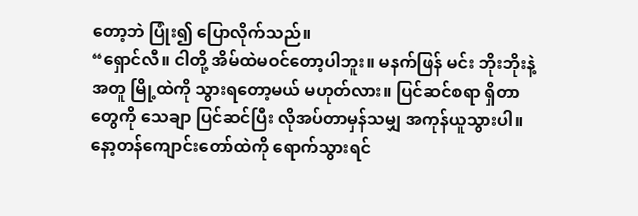တော့ဘဲ ပြုံး၍ ပြောလိုက်သည်။
“ရှောင်လီ။ ငါတို့ အိမ်ထဲမဝင်တော့ပါဘူး။ မနက်ဖြန် မင်း ဘိုးဘိုးနဲ့အတူ မြို့ထဲကို သွားရတော့မယ် မဟုတ်လား။ ပြင်ဆင်စရာ ရှိတာတွေကို သေချာ ပြင်ဆင်ပြီး လိုအပ်တာမှန်သမျှ အကုန်ယူသွားပါ။ နော့တန်ကျောင်းတော်ထဲကို ရောက်သွားရင်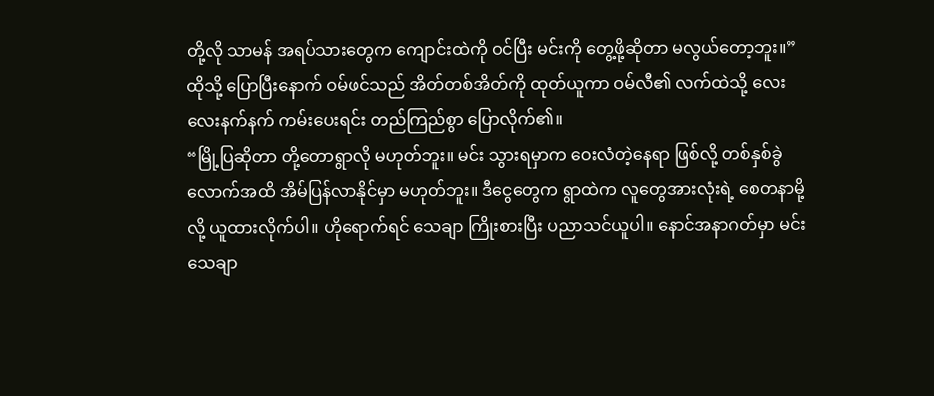တို့လို သာမန် အရပ်သားတွေက ကျောင်းထဲကို ဝင်ပြီး မင်းကို တွေ့ဖို့ဆိုတာ မလွယ်တော့ဘူး။”
ထိုသို့ ပြောပြီးနောက် ဝမ်ဖင်သည် အိတ်တစ်အိတ်ကို ထုတ်ယူကာ ဝမ်လီ၏ လက်ထဲသို့ လေးလေးနက်နက် ကမ်းပေးရင်း တည်ကြည်စွာ ပြောလိုက်၏။
“မြို့ပြဆိုတာ တို့တောရွာလို မဟုတ်ဘူး။ မင်း သွားရမှာက ဝေးလံတဲ့နေရာ ဖြစ်လို့ တစ်နှစ်ခွဲလောက်အထိ အိမ်ပြန်လာနိုင်မှာ မဟုတ်ဘူး။ ဒီငွေတွေက ရွာထဲက လူတွေအားလုံးရဲ့ စေတနာမို့လို့ ယူထားလိုက်ပါ။ ဟိုရောက်ရင် သေချာ ကြိုးစားပြီး ပညာသင်ယူပါ။ နောင်အနာဂတ်မှာ မင်း သေချာ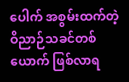ပေါက် အစွမ်းထက်တဲ့ ဝိညာဉ်သခင်တစ်ယောက် ဖြစ်လာရ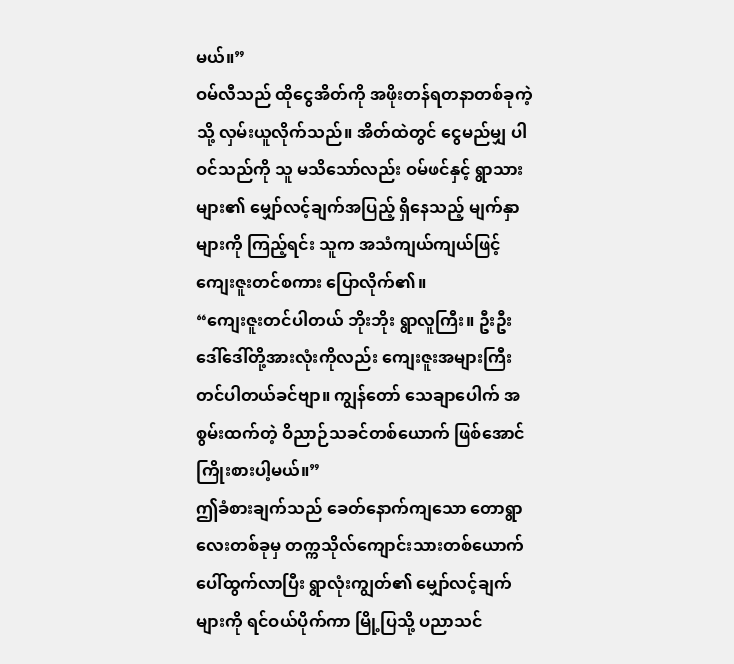မယ်။”
ဝမ်လီသည် ထိုငွေအိတ်ကို အဖိုးတန်ရတနာတစ်ခုကဲ့သို့ လှမ်းယူလိုက်သည်။ အိတ်ထဲတွင် ငွေမည်မျှ ပါဝင်သည်ကို သူ မသိသော်လည်း ဝမ်ဖင်နှင့် ရွာသားများ၏ မျှော်လင့်ချက်အပြည့် ရှိနေသည့် မျက်နှာများကို ကြည့်ရင်း သူက အသံကျယ်ကျယ်ဖြင့် ကျေးဇူးတင်စကား ပြောလိုက်၏။
“ကျေးဇူးတင်ပါတယ် ဘိုးဘိုး ရွာလူကြီး။ ဦးဦး ဒေါ်ဒေါ်တို့အားလုံးကိုလည်း ကျေးဇူးအများကြီး တင်ပါတယ်ခင်ဗျာ။ ကျွန်တော် သေချာပေါက် အစွမ်းထက်တဲ့ ဝိညာဉ်သခင်တစ်ယောက် ဖြစ်အောင် ကြိုးစားပါ့မယ်။”
ဤခံစားချက်သည် ခေတ်နောက်ကျသော တောရွာလေးတစ်ခုမှ တက္ကသိုလ်ကျောင်းသားတစ်ယောက် ပေါ်ထွက်လာပြီး ရွာလုံးကျွတ်၏ မျှော်လင့်ချက်များကို ရင်ဝယ်ပိုက်ကာ မြို့ပြသို့ ပညာသင်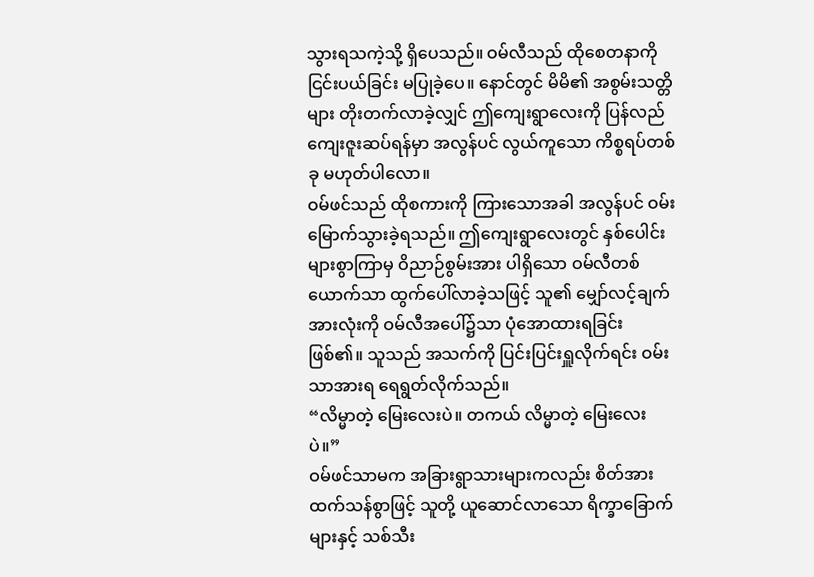သွားရသကဲ့သို့ ရှိပေသည်။ ဝမ်လီသည် ထိုစေတနာကို ငြင်းပယ်ခြင်း မပြုခဲ့ပေ။ နောင်တွင် မိမိ၏ အစွမ်းသတ္တိများ တိုးတက်လာခဲ့လျှင် ဤကျေးရွာလေးကို ပြန်လည် ကျေးဇူးဆပ်ရန်မှာ အလွန်ပင် လွယ်ကူသော ကိစ္စရပ်တစ်ခု မဟုတ်ပါလော။
ဝမ်ဖင်သည် ထိုစကားကို ကြားသောအခါ အလွန်ပင် ဝမ်းမြောက်သွားခဲ့ရသည်။ ဤကျေးရွာလေးတွင် နှစ်ပေါင်းများစွာကြာမှ ဝိညာဉ်စွမ်းအား ပါရှိသော ဝမ်လီတစ်ယောက်သာ ထွက်ပေါ်လာခဲ့သဖြင့် သူ၏ မျှော်လင့်ချက်အားလုံးကို ဝမ်လီအပေါ်၌သာ ပုံအောထားရခြင်း ဖြစ်၏။ သူသည် အသက်ကို ပြင်းပြင်းရှူလိုက်ရင်း ဝမ်းသာအားရ ရေရွတ်လိုက်သည်။
“လိမ္မာတဲ့ မြေးလေးပဲ။ တကယ် လိမ္မာတဲ့ မြေးလေးပဲ။”
ဝမ်ဖင်သာမက အခြားရွာသားများကလည်း စိတ်အားထက်သန်စွာဖြင့် သူတို့ ယူဆောင်လာသော ရိက္ခာခြောက်များနှင့် သစ်သီး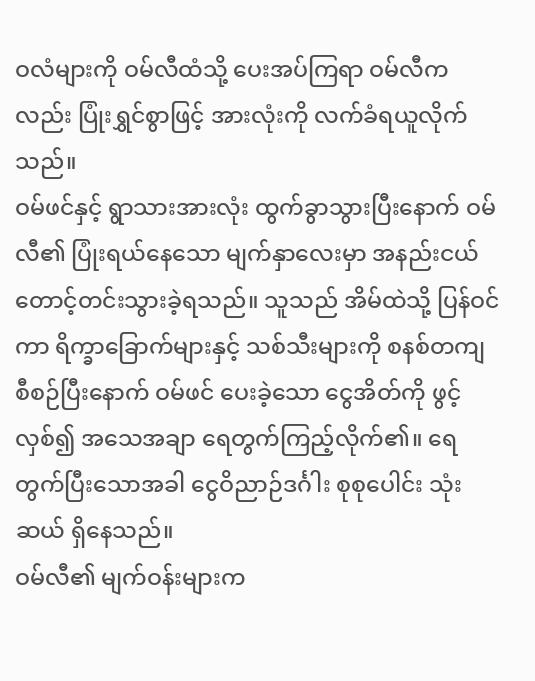ဝလံများကို ဝမ်လီထံသို့ ပေးအပ်ကြရာ ဝမ်လီကလည်း ပြုံးရွှင်စွာဖြင့် အားလုံးကို လက်ခံရယူလိုက်သည်။
ဝမ်ဖင်နှင့် ရွာသားအားလုံး ထွက်ခွာသွားပြီးနောက် ဝမ်လီ၏ ပြုံးရယ်နေသော မျက်နှာလေးမှာ အနည်းငယ် တောင့်တင်းသွားခဲ့ရသည်။ သူသည် အိမ်ထဲသို့ ပြန်ဝင်ကာ ရိက္ခာခြောက်များနှင့် သစ်သီးများကို စနစ်တကျ စီစဉ်ပြီးနောက် ဝမ်ဖင် ပေးခဲ့သော ငွေအိတ်ကို ဖွင့်လှစ်၍ အသေအချာ ရေတွက်ကြည့်လိုက်၏။ ရေတွက်ပြီးသောအခါ ငွေဝိညာဉ်ဒင်္ဂါး စုစုပေါင်း သုံးဆယ် ရှိနေသည်။
ဝမ်လီ၏ မျက်ဝန်းများက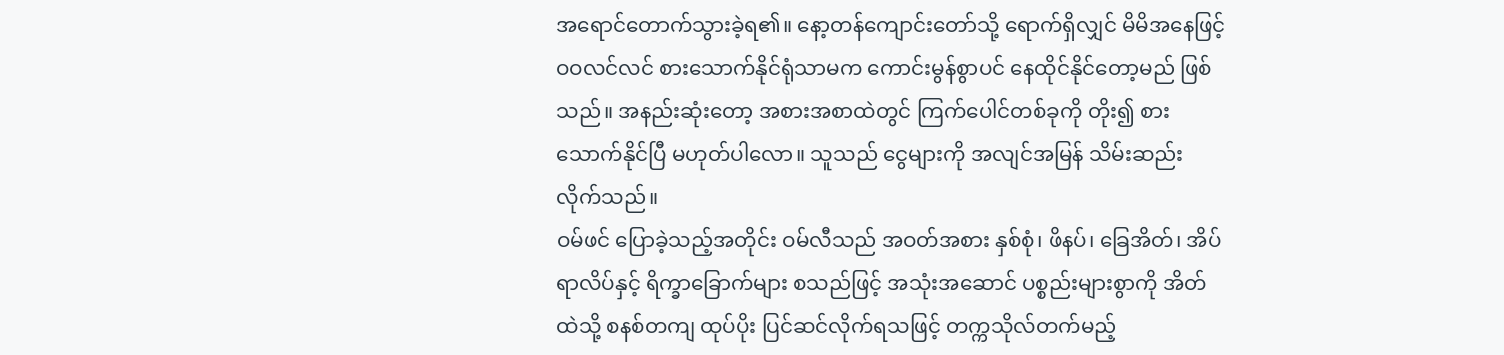အရောင်တောက်သွားခဲ့ရ၏။ နော့တန်ကျောင်းတော်သို့ ရောက်ရှိလျှင် မိမိအနေဖြင့် ဝဝလင်လင် စားသောက်နိုင်ရုံသာမက ကောင်းမွန်စွာပင် နေထိုင်နိုင်တော့မည် ဖြစ်သည်။ အနည်းဆုံးတော့ အစားအစာထဲတွင် ကြက်ပေါင်တစ်ခုကို တိုး၍ စားသောက်နိုင်ပြီ မဟုတ်ပါလော။ သူသည် ငွေများကို အလျင်အမြန် သိမ်းဆည်းလိုက်သည်။
ဝမ်ဖင် ပြောခဲ့သည့်အတိုင်း ဝမ်လီသည် အဝတ်အစား နှစ်စုံ၊ ဖိနပ်၊ ခြေအိတ်၊ အိပ်ရာလိပ်နှင့် ရိက္ခာခြောက်များ စသည်ဖြင့် အသုံးအဆောင် ပစ္စည်းများစွာကို အိတ်ထဲသို့ စနစ်တကျ ထုပ်ပိုး ပြင်ဆင်လိုက်ရသဖြင့် တက္ကသိုလ်တက်မည့်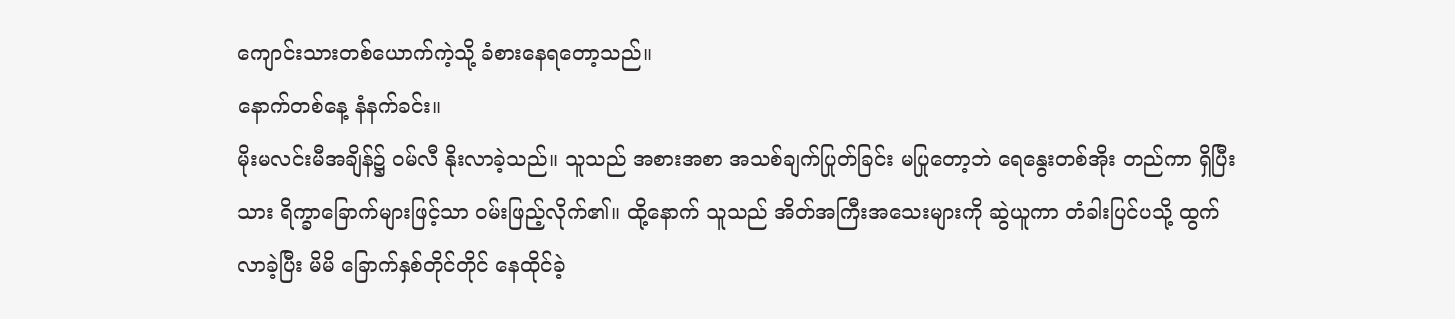ကျောင်းသားတစ်ယောက်ကဲ့သို့ ခံစားနေရတော့သည်။
နောက်တစ်နေ့ နံနက်ခင်း။
မိုးမလင်းမီအချိန်၌ ဝမ်လီ နိုးလာခဲ့သည်။ သူသည် အစားအစာ အသစ်ချက်ပြုတ်ခြင်း မပြုတော့ဘဲ ရေနွေးတစ်အိုး တည်ကာ ရှိပြီးသား ရိက္ခာခြောက်များဖြင့်သာ ဝမ်းဖြည့်လိုက်၏။ ထို့နောက် သူသည် အိတ်အကြီးအသေးများကို ဆွဲယူကာ တံခါးပြင်ပသို့ ထွက်လာခဲ့ပြီး မိမိ ခြောက်နှစ်တိုင်တိုင် နေထိုင်ခဲ့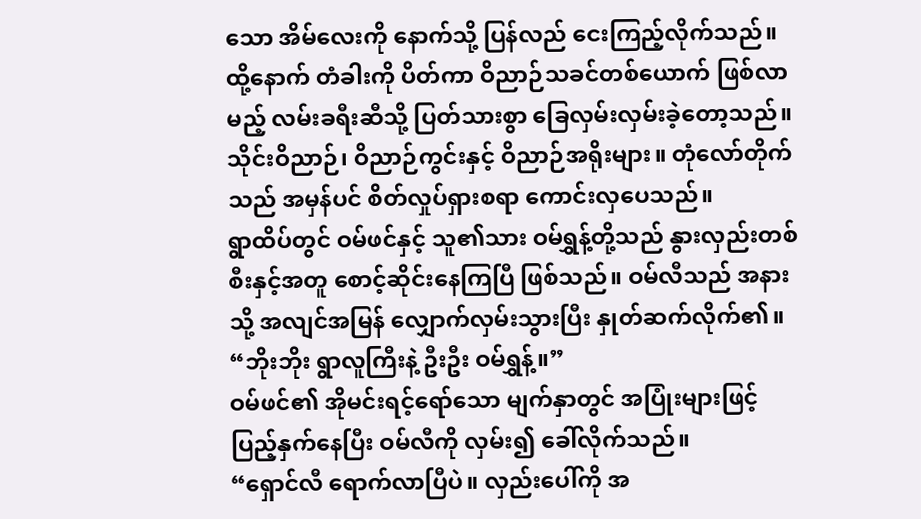သော အိမ်လေးကို နောက်သို့ ပြန်လည် ငေးကြည့်လိုက်သည်။ ထို့နောက် တံခါးကို ပိတ်ကာ ဝိညာဉ်သခင်တစ်ယောက် ဖြစ်လာမည့် လမ်းခရီးဆီသို့ ပြတ်သားစွာ ခြေလှမ်းလှမ်းခဲ့တော့သည်။
သိုင်းဝိညာဉ်၊ ဝိညာဉ်ကွင်းနှင့် ဝိညာဉ်အရိုးများ။ တုံလော်တိုက်သည် အမှန်ပင် စိတ်လှုပ်ရှားစရာ ကောင်းလှပေသည်။
ရွာထိပ်တွင် ဝမ်ဖင်နှင့် သူ၏သား ဝမ်ရွှန့်တို့သည် နွားလှည်းတစ်စီးနှင့်အတူ စောင့်ဆိုင်းနေကြပြီ ဖြစ်သည်။ ဝမ်လီသည် အနားသို့ အလျင်အမြန် လျှောက်လှမ်းသွားပြီး နှုတ်ဆက်လိုက်၏။
“ဘိုးဘိုး ရွာလူကြီးနဲ့ ဦးဦး ဝမ်ရွှန့်။”
ဝမ်ဖင်၏ အိုမင်းရင့်ရော်သော မျက်နှာတွင် အပြုံးများဖြင့် ပြည့်နှက်နေပြီး ဝမ်လီကို လှမ်း၍ ခေါ်လိုက်သည်။
“ရှောင်လီ ရောက်လာပြီပဲ။ လှည်းပေါ်ကို အ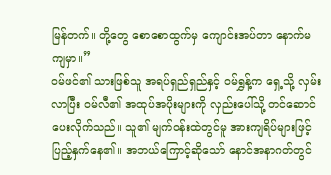မြန်တက်။ တို့တွေ စောစောထွက်မှ ကျောင်းအပ်တာ နောက်မကျမှာ။”
ဝမ်ဖင်၏ သားဖြစ်သူ အရပ်ရှည်ရှည်နှင့် ဝမ်ရွှန့်က ရှေ့သို့ လှမ်းလာပြီး ဝမ်လီ၏ အထုပ်အပိုးများကို လှည်းပေါ်သို့ တင်ဆောင်ပေးလိုက်သည်။ သူ၏ မျက်ဝန်းထဲတွင်မူ အားကျရိပ်များဖြင့် ပြည့်နှက်နေ၏။ အဘယ်ကြောင့်ဆိုသော် နောင်အနာဂတ်တွင်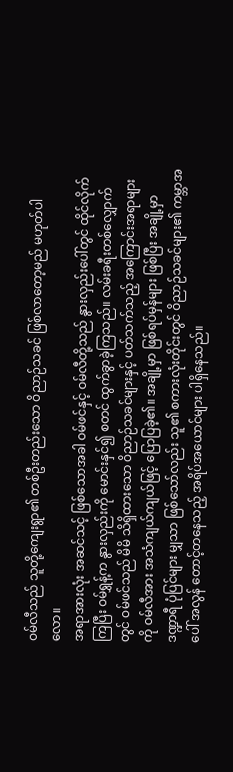ဝမ်လီသည် သူတို့ကျေးရွာ၏ တစ်ဦးတည်းသော ဝိညာဉ်သခင် ဖြစ်လာတော့မည် မဟုတ်ပါလော။
အရာအားလုံး အဆင်သင့် ဖြစ်သောအခါ ဝမ်ဖင်နှင့် ဝမ်လီတို့သည် နွားလှည်းပေါ်တွင် ထိုင်လိုက်ကြပြီး ဝမ်ရွှန့်က နွားလှည်းကို မောင်းနှင်၍ စတင် ထွက်ခွာခဲ့ကြသည်။ လမ်းခရီးတစ်လျှောက်တွင် ဝမ်ဖင်သည် မိမိ သိရှိထားသော ဝိညာဉ်သခင်များနှင့် ပတ်သက်သည့် အကြောင်းအရာများကို ဝမ်လီအား အသံကျယ်ကျယ်ဖြင့် ပြောပြခဲ့၏။ အချို့မှာ ဖြစ်ရပ်မှန်များ ဖြစ်ပြီး အချို့မှာ ဒဏ္ဍာရီ ပုံပြင်များ မျှသာ ဖြစ်သော်လည်း သူ၏ စကားလုံးတိုင်းတွင် ဝိညာဉ်သခင်များ၏ ကမ္ဘာအပေါ် အလွန် တောင့်တနေသည့် အရိပ်အယောင်များ ပါရှိနေသည်။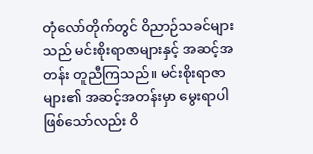တုံလော်တိုက်တွင် ဝိညာဉ်သခင်များသည် မင်းစိုးရာဇာများနှင့် အဆင့်အတန်း တူညီကြသည်။ မင်းစိုးရာဇာများ၏ အဆင့်အတန်းမှာ မွေးရာပါ ဖြစ်သော်လည်း ဝိ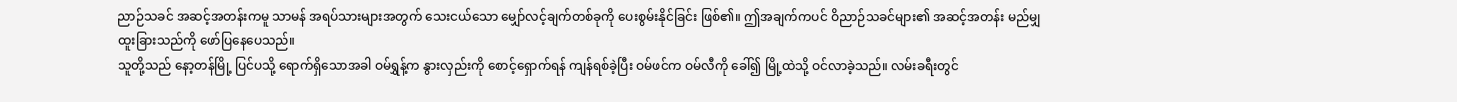ညာဉ်သခင် အဆင့်အတန်းကမူ သာမန် အရပ်သားများအတွက် သေးငယ်သော မျှော်လင့်ချက်တစ်ခုကို ပေးစွမ်းနိုင်ခြင်း ဖြစ်၏။ ဤအချက်ကပင် ဝိညာဉ်သခင်များ၏ အဆင့်အတန်း မည်မျှ ထူးခြားသည်ကို ဖော်ပြနေပေသည်။
သူတို့သည် နော့တန်မြို့ ပြင်ပသို့ ရောက်ရှိသောအခါ ဝမ်ရွှန့်က နွားလှည်းကို စောင့်ရှောက်ရန် ကျန်ရစ်ခဲ့ပြီး ဝမ်ဖင်က ဝမ်လီကို ခေါ်၍ မြို့ထဲသို့ ဝင်လာခဲ့သည်။ လမ်းခရီးတွင်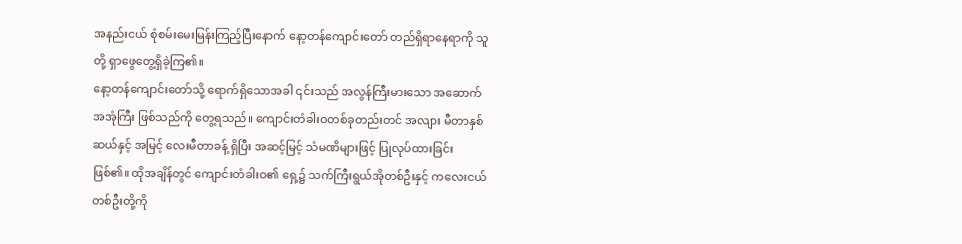အနည်းငယ် စုံစမ်းမေးမြန်းကြည့်ပြီးနောက် နော့တန်ကျောင်းတော် တည်ရှိရာနေရာကို သူတို့ ရှာဖွေတွေ့ရှိခဲ့ကြ၏။
နော့တန်ကျောင်းတော်သို့ ရောက်ရှိသောအခါ ၎င်းသည် အလွန်ကြီးမားသော အဆောက်အအုံကြီး ဖြစ်သည်ကို တွေ့ရသည်။ ကျောင်းတံခါးဝတစ်ခုတည်းတင် အလျား မီတာနှစ်ဆယ်နှင့် အမြင့် လေးမီတာခန့် ရှိပြီး အဆင့်မြင့် သံမဏိများဖြင့် ပြုလုပ်ထားခြင်း ဖြစ်၏။ ထိုအချိန်တွင် ကျောင်းတံခါးဝ၏ ရှေ့၌ သက်ကြီးရွယ်အိုတစ်ဦးနှင့် ကလေးငယ်တစ်ဦးတို့ကို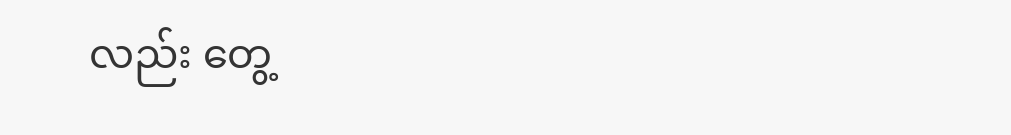လည်း တွေ့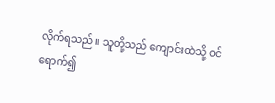လိုက်ရသည်။ သူတို့သည် ကျောင်းထဲသို့ ဝင်ရောက်၍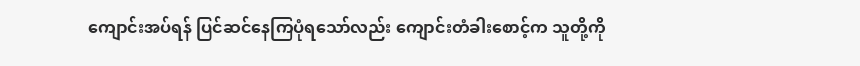ကျောင်းအပ်ရန် ပြင်ဆင်နေကြပုံရသော်လည်း ကျောင်းတံခါးစောင့်က သူတို့ကို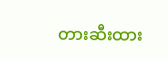တားဆီးထား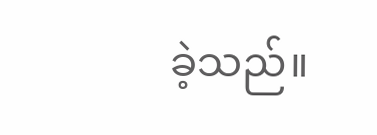ခဲ့သည်။